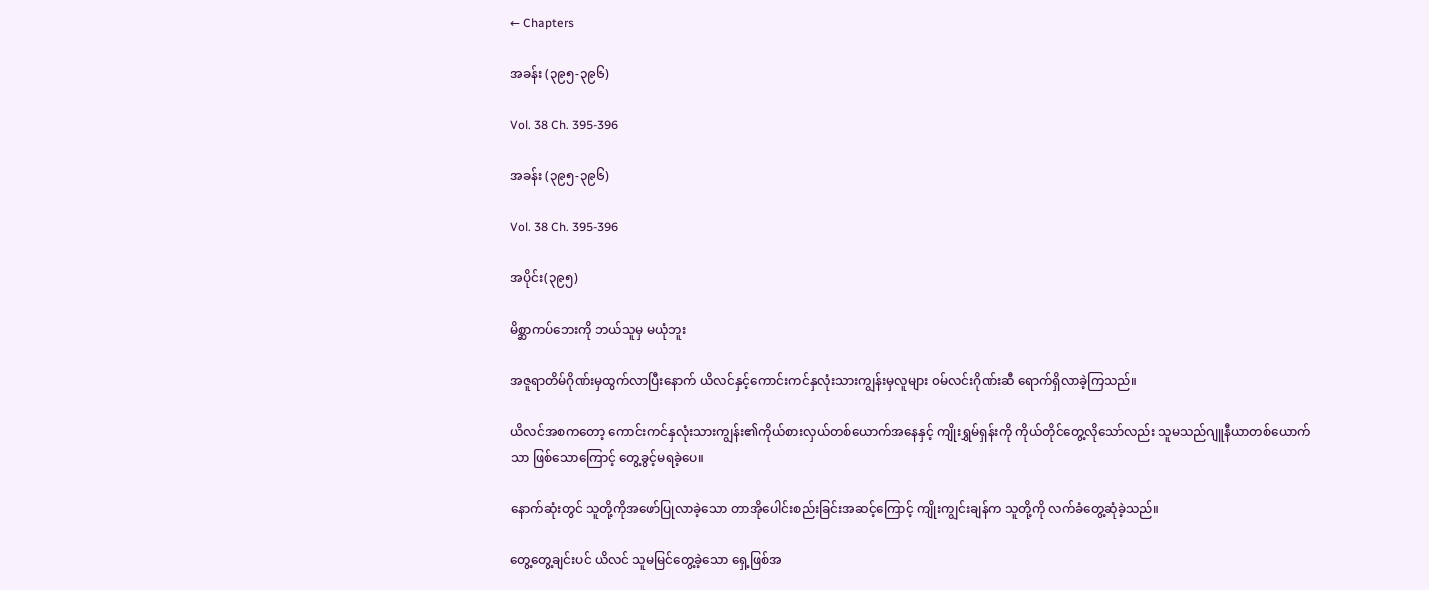← Chapters

အခန်း (၃၉၅-၃၉၆)

Vol. 38 Ch. 395-396

အခန်း (၃၉၅-၃၉၆)

Vol. 38 Ch. 395-396

အပိုင်း(၃၉၅)

မိစ္ဆာကပ်ဘေးကို ဘယ်သူမှ မယုံဘူး

အဇူရာတိမ်ဂိုဏ်းမှထွက်လာပြီးနောက် ယိလင်နှင့်ကောင်းကင်နှလုံးသားကျွန်းမှလူများ ၀မ်လင်းဂိုဏ်းဆီ ရောက်ရှိလာခဲ့ကြသည်။

ယိလင်အစကတော့ ကောင်းကင်နှလုံးသားကျွန်း၏ကိုယ်စားလှယ်တစ်ယောက်အနေနှင့် ကျိုးရွှမ်ရှန်းကို ကိုယ်တိုင်တွေ့လိုသော်လည်း သူမသည်ဂျူနီယာတစ်ယောက်သာ ဖြစ်သောကြောင့် တွေ့ခွင့်မရခဲ့ပေ။

နောက်ဆုံးတွင် သူတို့ကိုအဖော်ပြုလာခဲ့သော တာအိုပေါင်းစည်းခြင်းအဆင့်ကြောင့် ကျိုးကျွင်းချန်က သူတို့ကို လက်ခံတွေ့ဆုံခဲ့သည်။

တွေ့တွေ့ချင်းပင် ယိလင် သူမမြင်တွေ့ခဲ့သော ရှေ့ဖြစ်အ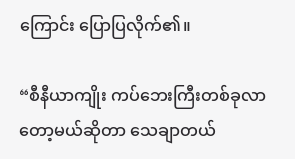ကြောင်း ပြောပြလိုက်၏။

“စီနီယာကျိုး ကပ်ဘေးကြီးတစ်ခုလာတော့မယ်ဆိုတာ သေချာတယ်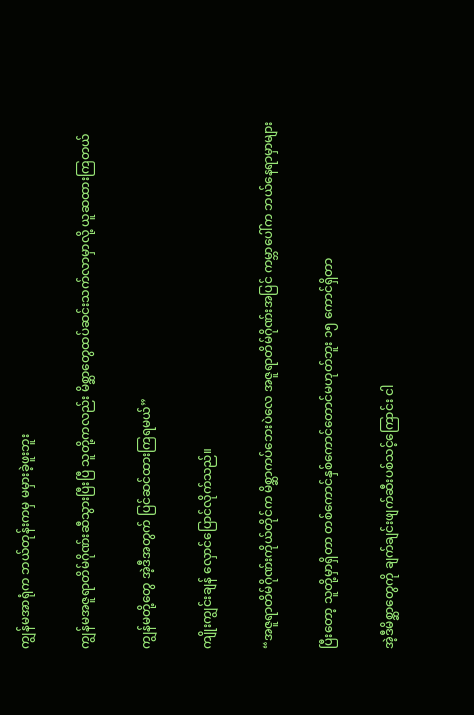ကျွန်မအာရုံက ဘယ်တုန်းကမှ မမှားခဲ့ဖူးဘူး

ကျွန်မအဇူရာတိမ်ဂိုဏ်းဆီသွားပြီးပြီ သူတို့ကလည်း မိစ္ဆာတွေထပ်ဆင်းသက်လာမှာလို့ ယူဆထားကြတယ်

ကျွန်မတို့တွေ အဲ့ဒီအတွက် ပြင်ဆင်ထားကြရမယ်”

ကျိုးကျွင်းချန် လှောင်ပြောင်လိုက်သည်။

“အဇူရာတိမ်ဂိုဏ်းကိုယ်တိုင်က မိစ္ဆာကပ်ဘေးပဲလေ အဇူရာတိမ်ဂိုဏ်းအပြင် ကမ္ဘာပေါ်က ဘယ်နေရာမှာများ

ပြီးတော့ သူတို့မှာရှိတာ တစ်ကောင်နှစ်ကောင်တောင်မဟုတ်ဘူး ၁၅ ကောင်ရှိတာ

အဲ့ဒီမိစ္ဆာတွေကို ချက်ချင်းဖျက်ဆီးပစ်သင့်ကြောင်း ငါ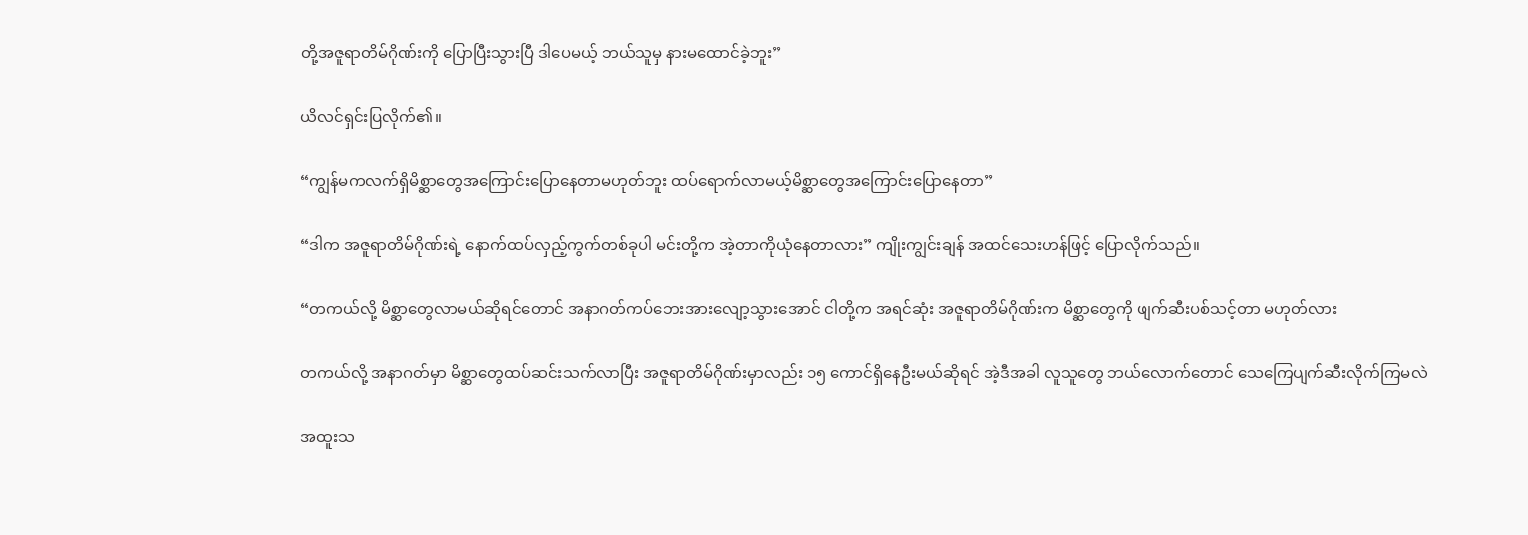တို့အဇူရာတိမ်ဂိုဏ်းကို ပြောပြီးသွားပြီ ဒါပေမယ့် ဘယ်သူမှ နားမထောင်ခဲ့ဘူး”

ယိလင်‌ရှင်းပြလိုက်၏။

“ကျွန်မကလက်ရှိမိစ္ဆာတွေအကြောင်းပြောနေတာမဟုတ်ဘူး ထပ်ရောက်လာမယ့်မိစ္ဆာတွေအကြောင်းပြောနေတာ”

“ဒါက အဇူရာတိမ်ဂိုဏ်းရဲ့ နောက်ထပ်လှည့်ကွက်တစ်ခုပါ မင်းတို့က အဲ့တာကိုယုံနေတာလား” ကျိုးကျွင်းချန် အထင်သေးဟန်ဖြင့် ပြောလိုက်သည်။

“တကယ်လို့ မိစ္ဆာတွေလာမယ်ဆိုရင်တောင် အနာဂတ်ကပ်ဘေးအားလျော့သွားအောင် ငါတို့က အရင်ဆုံး အဇူရာတိမ်ဂိုဏ်းက မိစ္ဆာတွေကို ဖျက်ဆီးပစ်သင့်တာ မဟုတ်လား

တကယ်လို့ အနာဂတ်မှာ မိစ္ဆာတွေထပ်ဆင်းသက်လာပြီး အဇူရာတိမ်ဂိုဏ်းမှာလည်း ၁၅ ကောင်ရှိနေဦးမယ်ဆိုရင် အဲ့ဒီအခါ လူသူတွေ ဘယ်လောက်တောင် သေကြေပျက်ဆီးလိုက်ကြမလဲ

အထူးသ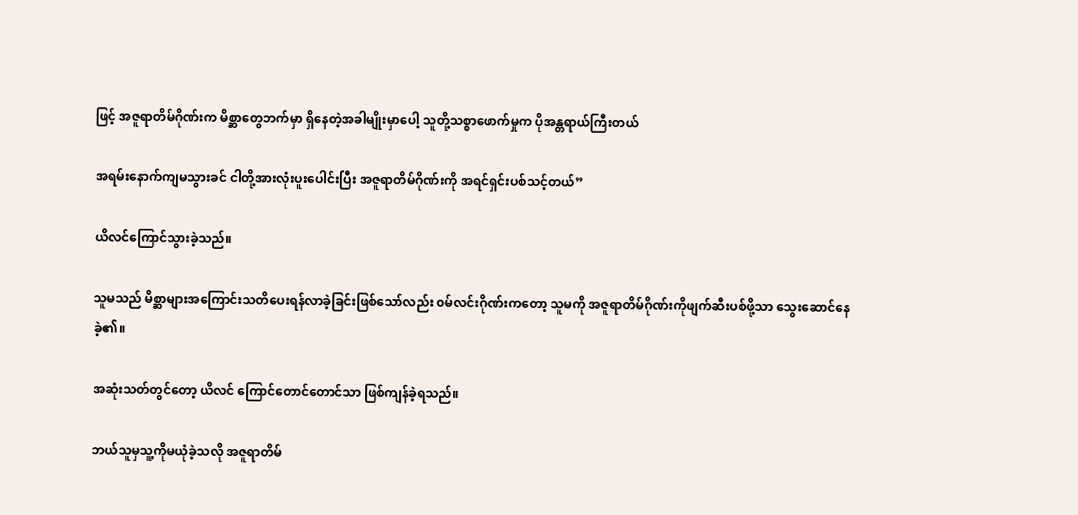ဖြင့် အဇူရာတိမ်ဂိုဏ်းက မိစ္ဆာတွေဘက်မှာ ရှိနေတဲ့အခါမျိုးမှာပေါ့ သူတို့သစ္စာဖောက်မှုက ပိုအန္တရာယ်ကြီးတယ်

အရမ်းနောက်ကျမသွားခင် ငါတို့အားလုံးပူးပေါင်းပြီး အဇူရာတိမ်ဂိုဏ်းကို အရင်ရှင်းပစ်သင့်တယ်”

ယိလင်ကြောင်သွားခဲ့သည်။

သူမသည် မိစ္ဆာများအကြောင်းသတိပေးရန်လာခဲ့ခြင်းဖြစ်သော်လည်း ၀မ်လင်းဂိုဏ်းကတော့ သူမကို အဇူရာတိမ်ဂိုဏ်းကိုဖျက်ဆီးပစ်ဖို့သာ သွေးဆောင်နေခဲ့၏။

အဆုံးသတ်တွင်တော့ ယိလင် ကြောင်တောင်တောင်သာ ဖြစ်ကျန်ခဲ့ရသည်။

ဘယ်သူမှသူ့ကိုမယုံခဲ့သလို အဇူရာတိမ်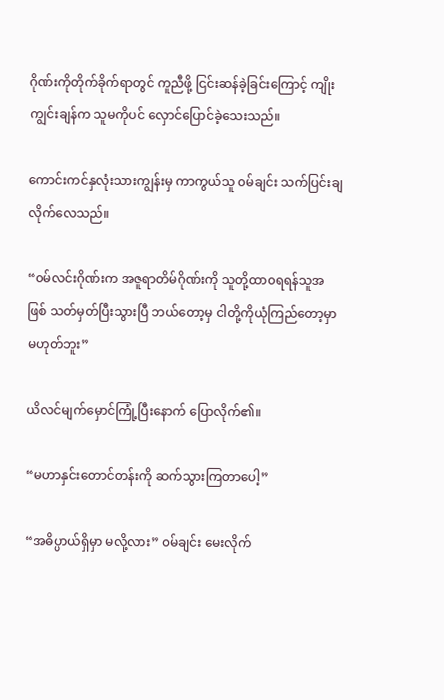ဂိုဏ်းကိုတိုက်ခိုက်ရာတွင် ကူညီဖို့ ငြင်းဆန်ခဲ့ခြင်းကြောင့် ကျိုးကျွင်းချန်က သူမကိုပင် လှောင်ပြောင်ခဲ့သေးသည်။

ကောင်းကင်နှလုံးသားကျွန်းမှ ကာကွယ်သူ ၀မ်ချင်း သက်ပြင်းချလိုက်လေသည်။

“၀မ်လင်းဂိုဏ်းက အဇူရာတိမ်ဂိုဏ်းကို သူတို့ထာ၀ရရန်သူအဖြစ် သတ်မှတ်ပြီးသွားပြီ ဘယ်တော့မှ ငါတို့ကိုယုံကြည်တော့မှာ မဟုတ်ဘူး”

ယိလင်မျက်မှောင်ကြုံ့ပြီးနောက် ပြောလိုက်၏။

“မဟာနှင်းတောင်တန်းကို ဆက်သွားကြတာပေါ့”

“အဓိပ္ပာယ်ရှိမှာ မလို့လား” ၀မ်ချင်း မေးလိုက်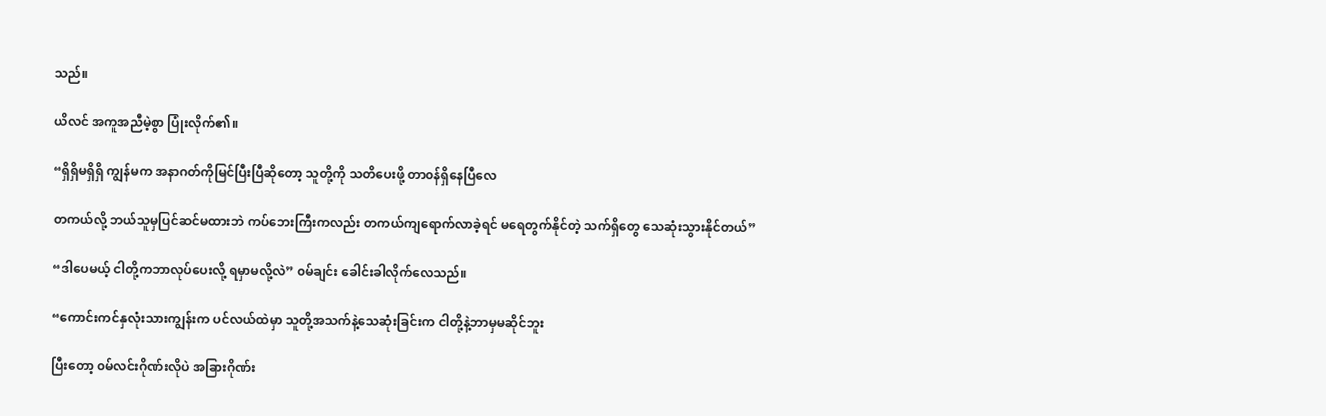သည်။

ယိလင် အကူအညီမဲ့စွာ ပြုံးလိုက်၏။

“ရှိရှိမရှိရှိ ကျွန်မက အနာဂတ်ကိုမြင်ပြီးပြီဆိုတော့ သူတို့ကို သတိပေးဖို့ တာ၀န်ရှိနေပြီလေ

တကယ်လို့ ဘယ်သူမှပြင်ဆင်မထားဘဲ ကပ်ဘေးကြီးကလည်း တကယ်ကျရောက်လာခဲ့ရင် မရေတွက်နိုင်တဲ့ သက်ရှိတွေ သေဆုံးသွားနိုင်တယ်”

“ဒါပေမယ့် ငါတို့ကဘာလုပ်ပေးလို့ ရမှာမလို့လဲ” ၀မ်ချင်း ခေါင်းခါလိုက်လေသည်။

“ကောင်းကင်နှလုံးသားကျွန်းက ပင်လယ်ထဲမှာ သူတို့အသက်နဲ့သေဆုံးခြင်းက ငါတို့နဲ့ဘာမှမဆိုင်ဘူး

ပြီးတော့ ၀မ်လင်းဂိုဏ်းလိုပဲ အခြားဂိုဏ်း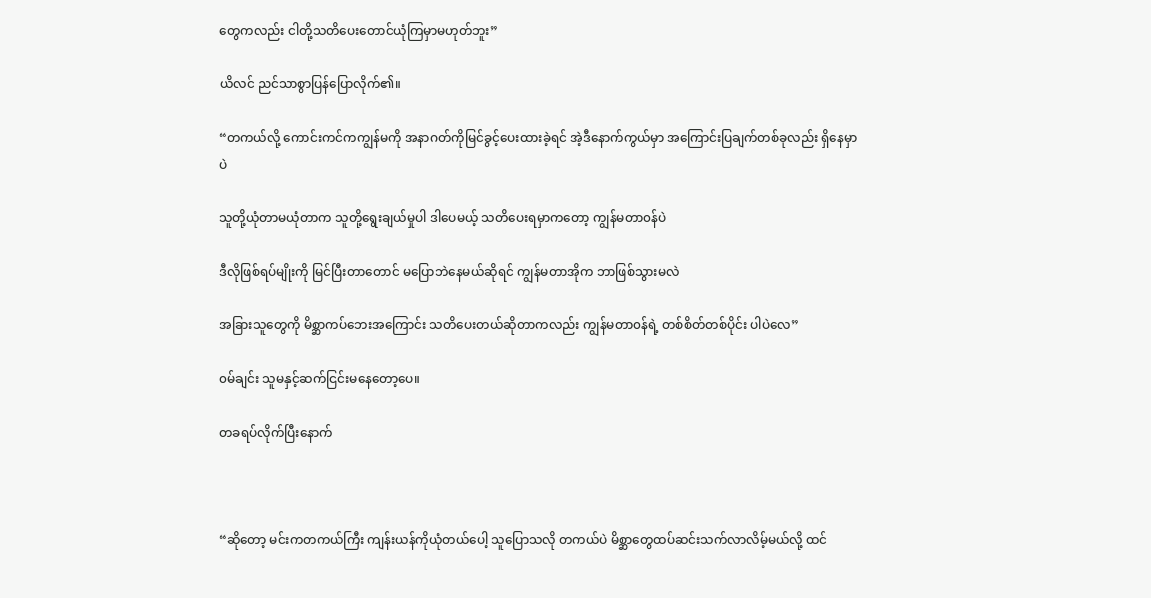တွေကလည်း ငါတို့သတိပေးတောင်ယုံကြမှာမဟုတ်ဘူး”

ယိလင် ညင်သာစွာပြန်ပြောလိုက်၏။

“တကယ်လို့ ကောင်းကင်ကကျွန်မကို အနာဂတ်ကိုမြင်ခွင့်ပေးထားခဲ့ရင် အဲ့ဒီနောက်ကွယ်မှာ အကြောင်းပြချက်တစ်ခုလည်း ရှိနေမှာပဲ

သူတို့ယုံတာမယုံတာက သူတို့ရွေးချယ်မှုပါ ဒါပေမယ့် သတိပေးရမှာကတော့ ကျွန်မတာ၀န်ပဲ

ဒီလိုဖြစ်ရပ်မျိုးကို မြင်ပြီးတာတောင် မပြောဘဲနေမယ်ဆိုရင် ကျွန်မတာအိုက ဘာဖြစ်သွားမလဲ

အခြားသူတွေကို မိစ္ဆာကပ်ဘေးအကြောင်း သတိပေးတယ်ဆိုတာကလည်း ကျွန်မတာ၀န်ရဲ့ တစ်စိတ်တစ်ပိုင်း ပါပဲလေ”

၀မ်ချင်း သူမနှင့်ဆက်ငြင်းမနေတော့ပေ။

တခရပ်လိုက်ပြီးနောက်



“ဆိုတော့ မင်းကတကယ်ကြီး ကျန်းယန်ကိုယုံတယ်ပေါ့ သူပြောသလို တကယ်ပဲ မိစ္ဆာတွေထပ်ဆင်းသက်လာလိမ့်မယ်လို့ ထင်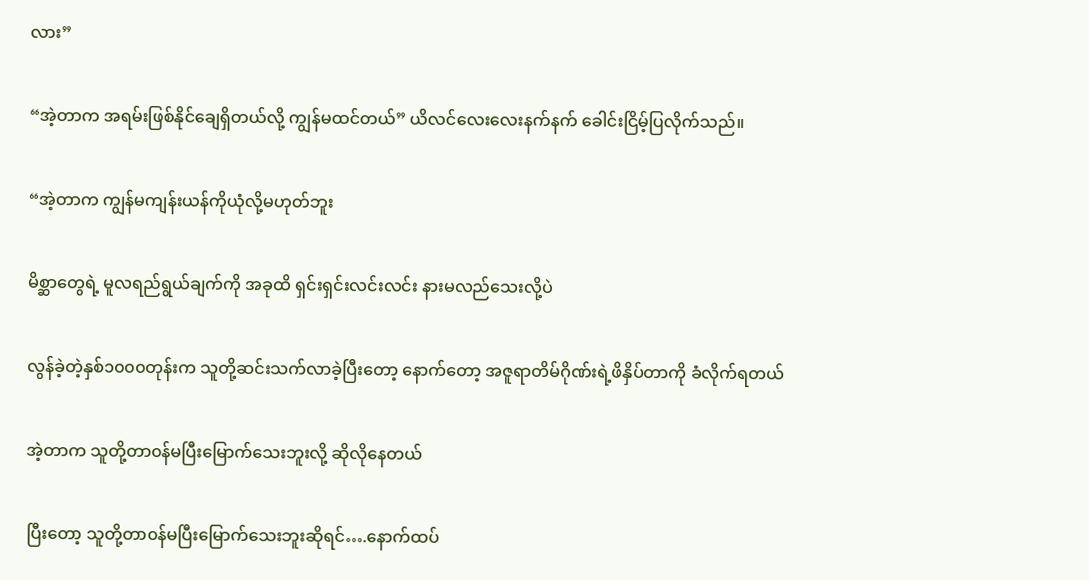လား”

“အဲ့တာက အရမ်းဖြစ်နိုင်ချေရှိတယ်လို့ ကျွန်မထင်တယ်” ယိလင်လေးလေးနက်နက် ခေါင်းငြိမ့်ပြလိုက်သည်။

“အဲ့တာက ကျွန်မကျန်းယန်ကိုယုံလို့မဟုတ်ဘူး

မိစ္ဆာတွေရဲ့ မူလရည်ရွယ်ချက်ကို အခုထိ ရှင်းရှင်းလင်းလင်း နားမလည်သေးလို့ပဲ

လွန်ခဲ့တဲ့နှစ်၁၀၀၀တုန်းက သူတို့ဆင်းသက်လာခဲ့ပြီးတော့ နောက်တော့ အဇူရာတိမ်ဂိုဏ်းရဲ့ဖိနှိပ်တာကို ခံလိုက်ရတယ်

အဲ့တာက သူတို့တာ၀န်မပြီးမြောက်သေးဘူးလို့ ဆိုလိုနေတယ်

ပြီးတော့ သူတို့တာ၀န်မပြီးမြောက်သေးဘူးဆိုရင်….နောက်ထပ်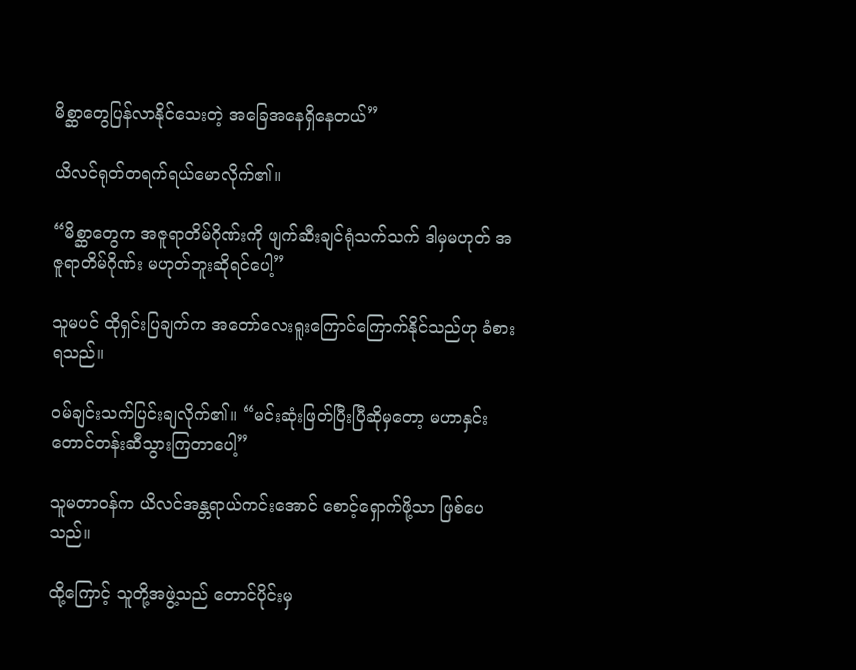မိစ္ဆာတွေပြန်လာနိုင်သေးတဲ့ အခြေအနေရှိနေတယ်”

ယိလင်ရုတ်တရက်ရယ်မောလိုက်၏။

“မိစ္ဆာတွေက အဇူရာတိမ်ဂိုဏ်းကို ဖျက်ဆီးချင်ရုံသက်သက် ဒါမှမဟုတ် အဇူရာတိမ်ဂိုဏ်း မဟုတ်ဘူးဆိုရင်ပေါ့”

သူမပင် ထိုရှင်းပြချက်က အတော်လေးရူးကြောင်ကြောက်နိုင်သည်ဟု ခံစားရသည်။

၀မ်ချင်းသက်ပြင်းချလိုက်၏။ “မင်းဆုံးဖြတ်ပြီးပြီဆိုမှတော့ မဟာနှင်းတောင်တန်းဆီသွားကြတာပေါ့”

သူမတာ၀န်က ယိလင်အန္တရာယ်ကင်းအောင် စောင့်ရှောက်ဖို့သာ ဖြစ်ပေသည်။

ထို့ကြောင့် သူတို့အဖွဲ့သည် တောင်ပိုင်းမှ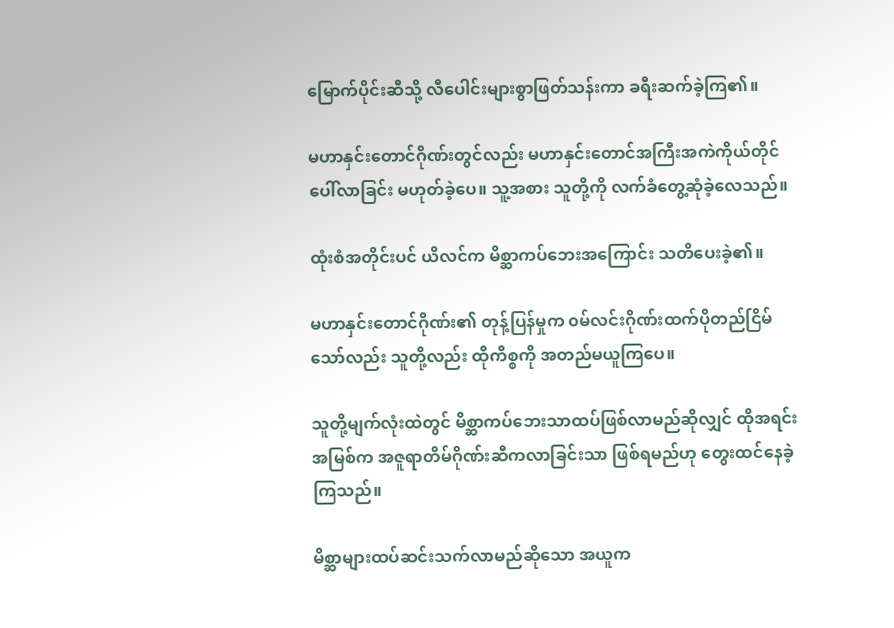မြောက်ပိုင်းဆီသို့ လီပေါင်းများစွာဖြတ်သန်းကာ ခရီးဆက်ခဲ့ကြ၏။

မဟာနှင်းတောင်ဂိုဏ်းတွင်လည်း မဟာနှင်းတောင်အကြီးအကဲကိုယ်တိုင်ပေါ်လာခြင်း မဟုတ်ခဲ့ပေ။ သူ့အစား သူတို့ကို လက်ခံတွေ့ဆုံခဲ့လေသည်။

ထုံးစံအတိုင်းပင် ယိလင်က မိစ္ဆာကပ်ဘေးအကြောင်း သတိပေးခဲ့၏။

မဟာနှင်းတောင်ဂိုဏ်း၏ တုန့်ပြန်မှုက ၀မ်လင်းဂိုဏ်းထက်ပိုတည်ငြိမ်သော်လည်း သူတို့လည်း ထိုကိစ္စကို အတည်မယူကြပေ။

သူတို့မျက်လုံးထဲတွင် မိစ္ဆာကပ်ဘေးသာထပ်ဖြစ်လာမည်ဆိုလျှင် ထိုအရင်းအမြစ်က အဇူရာတိမ်ဂိုဏ်းဆီကလာခြင်းသာ ဖြစ်ရမည်ဟု တွေးထင်နေခဲ့ကြသည်။

မိစ္ဆာများထပ်ဆင်းသက်လာမည်ဆိုသော အယူက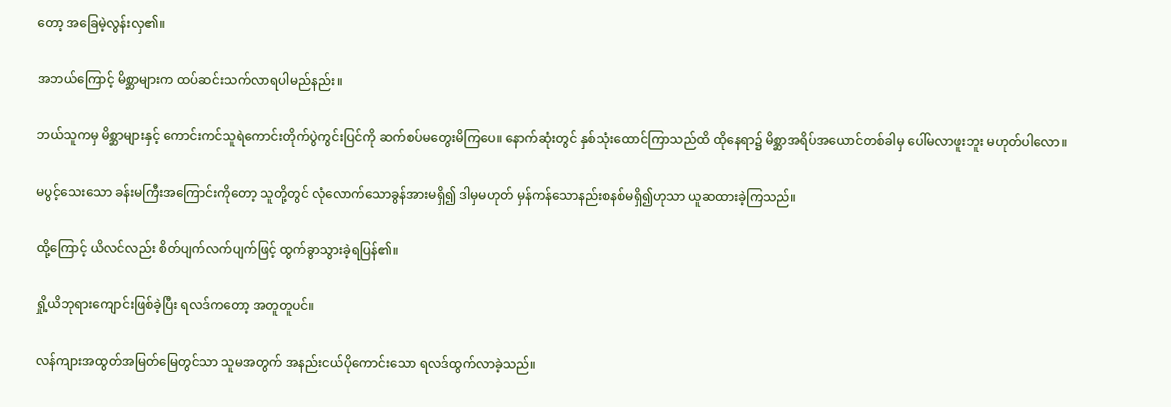တော့ အခြေမဲ့လွန်းလှ၏။

အဘယ်ကြောင့် မိစ္ဆာများက ထပ်ဆင်းသက်လာရပါမည်နည်း။

ဘယ်သူကမှ မိစ္ဆာများနှင့် ကောင်းကင်သူရဲကောင်းတိုက်ပွဲကွင်းပြင်ကို ဆက်စပ်မတွေးမိကြပေ။ နောက်ဆုံးတွင် နှစ်သုံးထောင်ကြာသည်ထိ ထိုနေရာ၌ မိစ္ဆာအရိပ်အယောင်တစ်ခါမှ ပေါ်မလာဖူးဘူး မဟုတ်ပါလော။

မပွင့်သေးသော ခန်းမကြီးအကြောင်းကိုတော့ သူတို့တွင် လုံလောက်သောခွန်အားမရှိ၍ ဒါမှမဟုတ် မှန်ကန်သောနည်းစနစ်မရှိ၍ဟုသာ ယူဆထားခဲ့ကြသည်။

ထို့ကြောင့် ယိလင်လည်း စိတ်ပျက်လက်ပျက်ဖြင့် ထွက်ခွာသွားခဲ့ရပြန်၏။

ရှို့ယိဘုရားကျောင်းဖြစ်ခဲ့ပြီး ရလဒ်ကတော့ အတူတူပင်။

လန်ကျားအထွတ်အမြတ်မြေတွင်သာ သူမအတွက် အနည်းငယ်ပိုကောင်းသော ရလဒ်ထွက်လာခဲ့သည်။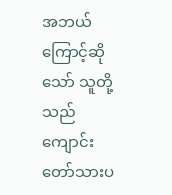အဘယ်ကြောင့်ဆိုသော် သူတို့သည် ကျောင်းတော်သားပ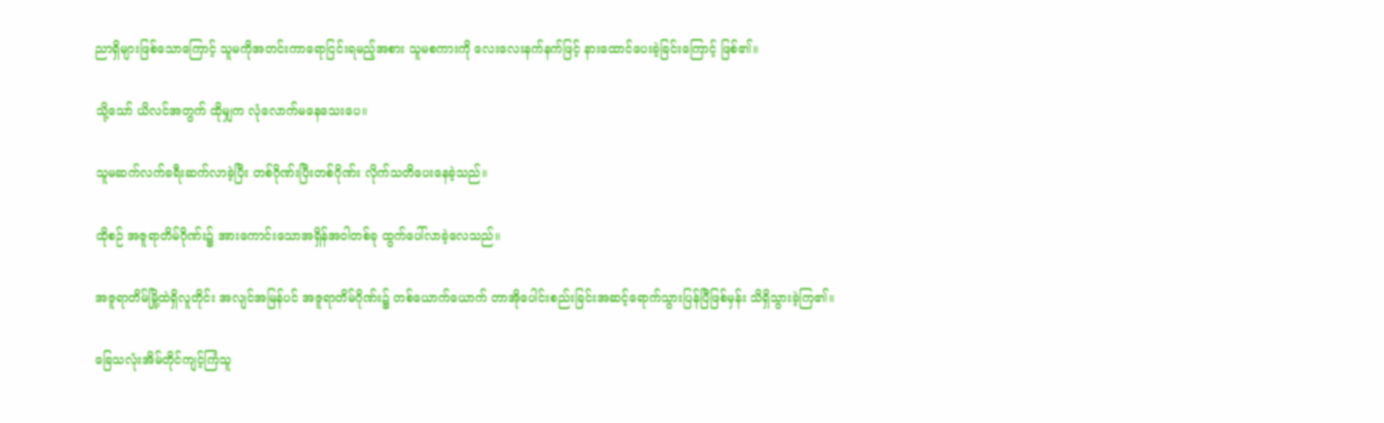ညာရှိများဖြစ်သောကြောင့် သူမကိုအတင်းကာရောငြင်းရမည့်အစား သူမစကားကို လေးလေးနက်နက်ဖြင့် နားထောင်ပေးခဲ့ခြင်းကြောင့် ဖြစ်၏။

သို့သော် ယိလင်အတွက် ထိုမျှက လုံလောက်မနေသေးပေ။

သူမဆက်လက်ခရီးဆက်လာခဲ့ပြီး တစ်ဂိုဏ်းပြီးတစ်ဂိုဏ်း လိုက်သတိပေးနေခဲ့သည်။

ထိုစဉ် အဇူရာတိမ်ဂိုဏ်း၌ အားကောင်းသောအရှိန်အဝါတစ်ခု ထွက်ပေါ်လာခဲ့လေသည်။

အဇူရာတိမ်မြို့ထဲရှိလူတိုင်း အလျင်အမြန်ပင် အဇူရာတိမ်ဂိုဏ်း၌ တစ်ယောက်ယောက် တာအိုပေါင်းစည်းခြင်းအဆင့်ရောက်သွားပြန်ပြီဖြစ်မှန်း သိရှိသွားခဲ့ကြ၏။

ခြေသလုံးအိမ်တိုင်ကျင့်ကြံသူ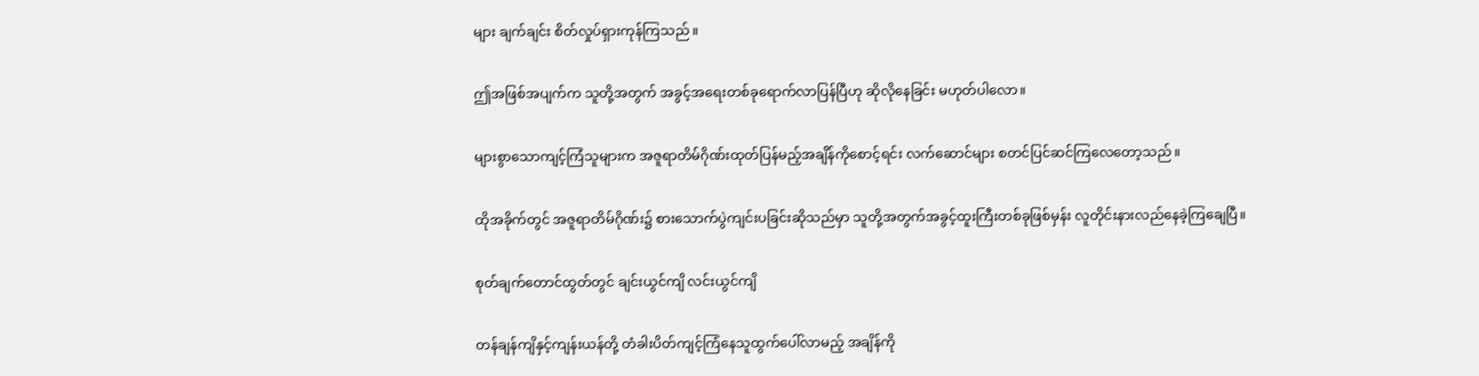များ ချက်ချင်း စိတ်လှုပ်ရှားကုန်ကြသည်။

ဤအဖြစ်အပျက်က သူတို့အတွက် အခွင့်အရေးတစ်ခုရောက်လာပြန်ပြီဟု ဆိုလိုနေခြင်း မဟုတ်ပါလော။

များစွာသောကျင့်ကြံသူများက အဇူရာတိမ်ဂိုဏ်း‌ထုတ်ပြန်မည့်အချိန်ကိုစောင့်ရင်း လက်ဆောင်များ စတင်ပြင်ဆင်ကြလေတော့သည်။

ထိုအခိုက်တွင် အဇူရာတိမ်ဂိုဏ်း၌ စားသောက်ပွဲကျင်းပခြင်းဆိုသည်မှာ သူတို့အတွက်အခွင့်ထူးကြီးတစ်ခုဖြစ်မှန်း လူတိုင်းနားလည်နေခဲ့ကြချေပြီ။

စုတ်ချက်တောင်ထွတ်တွင် ချင်းယွင်ကျိ လင်းယွင်ကျိ

တန်ချန်ကျိနှင့်ကျန်းယန်တို့ တံခါးပိတ်ကျင့်ကြံနေသူထွက်ပေါ်လာမည့် အချိန်ကို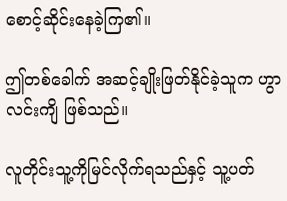စောင့်ဆိုင်းနေခဲ့ကြ၏။

ဤတစ်ခေါက် အဆင့်ချိုးဖြတ်နိုင်ခဲ့သူက ဟွာလင်းကျိ ဖြစ်သည်။

လူတိုင်းသူ့ကိုမြင်လိုက်ရသည်နှင့် သူ့ပတ်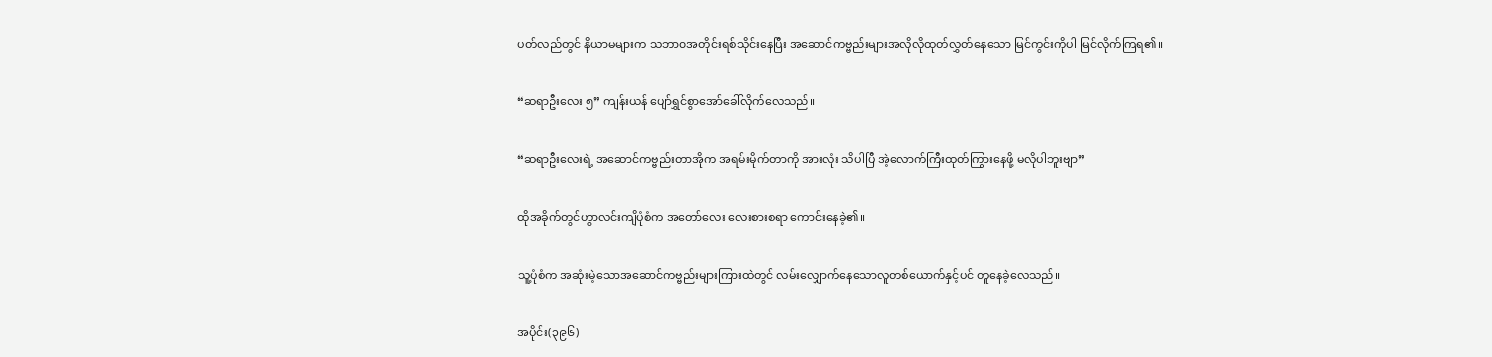ပတ်လည်တွင် နိယာမများက သဘာ၀အတိုင်းရစ်သိုင်းနေပြီး အဆောင်ကဗ္ဗည်းများအလိုလိုထုတ်လွှတ်နေသော မြင်ကွင်းကိုပါ မြင်လိုက်ကြရ၏။

“ဆရာဦးလေး ၅” ကျန်းယန် ပျော်ရွှင်စွာအော်ခေါ်လိုက်လေသည်။

“ဆရာဦးလေးရဲ့ အဆောင်ကဗ္ဗည်းတာအိုက အရမ်းမိုက်တာကို အားလုံး သိပါပြီ အဲ့လောက်ကြီးထုတ်ကြွားနေဖို့ မလိုပါဘူးဗျာ”

ထိုအခိုက်တွင်ဟွာလင်းကျိပုံစံက အတော်လေး လေးစားစရာ ကောင်းနေခဲ့၏။

သူ့ပုံစံက အဆုံးမဲ့သောအဆောင်ကဗ္ဗည်းများကြားထဲတွင် လမ်းလျှောက်နေသောလူတစ်ယောက်နှင့်ပင် တူနေခဲ့လေသည်။

အပိုင်း(၃၉၆)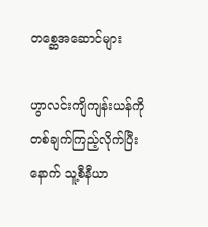တစ္ဆေအဆောင်များ

ဟွာလင်းကျိကျန်းယန်ကိုတစ်ချက်ကြည့်လိုက်ပြီးနောက် သူ့စီနီယာ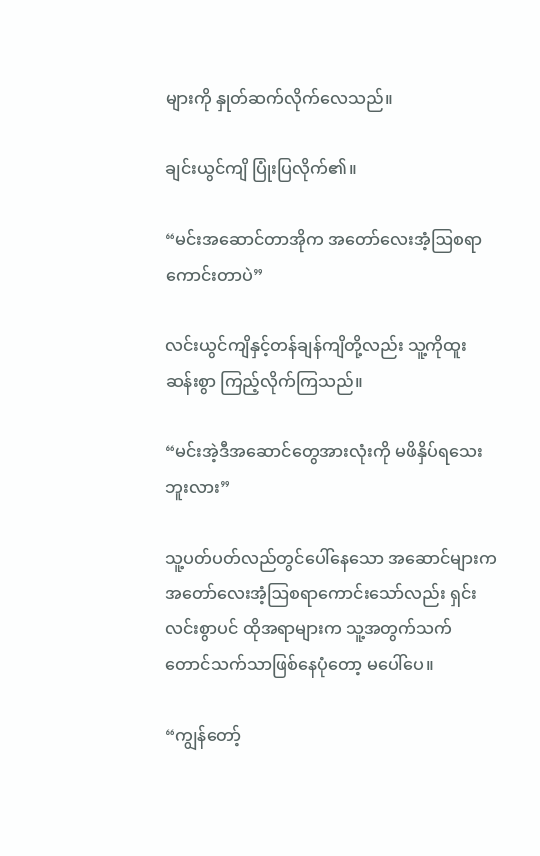များကို နှုတ်ဆက်လိုက်လေသည်။

ချင်းယွင်ကျိ ပြုံးပြလိုက်၏။

“မင်းအဆောင်တာအိုက အတော်လေးအံ့ဩစရာကောင်းတာပဲ”

လင်းယွင်ကျိနှင့်တန်ချန်ကျိတို့လည်း သူ့ကိုထူးဆန်းစွာ ကြည့်လိုက်ကြသည်။

“မင်းအဲ့ဒီအဆောင်တွေအားလုံးကို မဖိနှိပ်ရသေးဘူးလား”

သူ့ပတ်ပတ်လည်တွင်ပေါ်နေသော အဆောင်များက အတော်လေးအံ့ဩစရာကောင်းသော်လည်း ရှင်းလင်းစွာပင် ထိုအရာများက သူ့အတွက်သက်တောင်သက်သာဖြစ်နေပုံတော့ မပေါ်ပေ။

“ကျွန်တော့်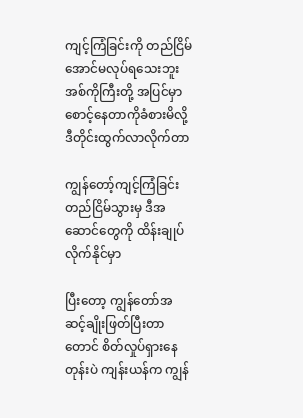ကျင့်ကြံခြင်းကို တည်ငြိမ်အောင်မလုပ်ရသေးဘူး အစ်ကိုကြီးတို့ အပြင်မှာစောင့်နေတာကိုခံစားမိလို့ ဒီတိုင်းထွက်လာလိုက်တာ

ကျွန်တော့်ကျင့်ကြံခြင်းတည်ငြိမ်သွားမှ ဒီအဆောင်တွေကို ထိန်းချုပ်လိုက်နိုင်မှာ

ပြီးတော့ ကျွန်တော်အဆင့်ချိုးဖြတ်ပြီးတာတောင် စိတ်လှုပ်ရှားနေတုန်းပဲ ကျန်းယန်က ကျွန်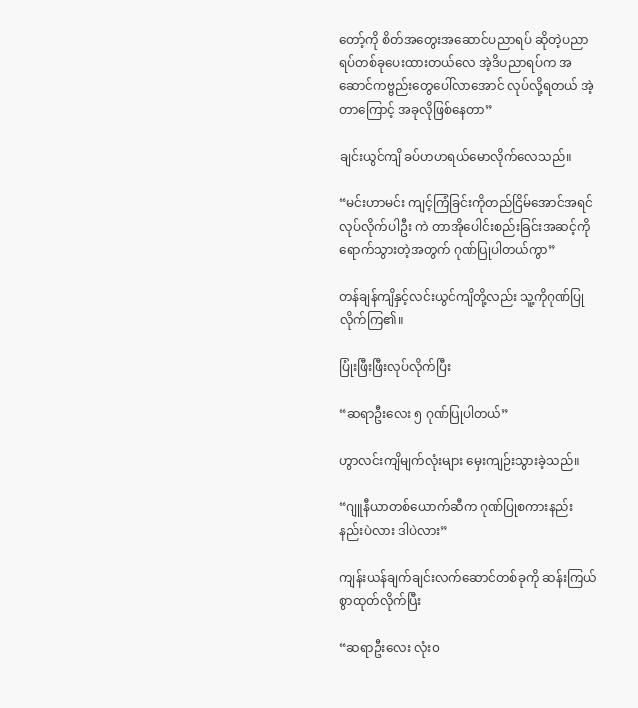တော့်ကို စိတ်အတွေးအဆောင်ပညာရပ် ဆိုတဲ့ပညာရပ်တစ်ခုပေးထားတယ်လေ အဲ့ဒိပညာရပ်က အဆောင်ကဗ္ဗည်းတွေပေါ်လာအောင် လုပ်လို့ရတယ် အဲ့တာကြောင့် အခုလိုဖြစ်နေတာ”

ချင်းယွင်ကျိ ခပ်ဟဟရယ်မောလိုက်လေသည်။

“မင်းဟာမင်း ကျင့်ကြံခြင်းကိုတည်ငြိမ်အောင်အရင်လုပ်လိုက်ပါဦး ကဲ တာအိုပေါင်းစည်းခြင်းအဆင့်ကို ရောက်သွားတဲ့အတွက် ဂုဏ်ပြုပါတယ်ကွာ”

တန်ချန်ကျိနှင့်လင်းယွင်ကျိတို့လည်း သူ့ကိုဂုဏ်ပြုလိုက်ကြ၏။

ပြုံးဖြီးဖြီးလုပ်လိုက်ပြီး

“ဆရာဦးလေး ၅ ဂုဏ်ပြုပါတယ်”

ဟွာလင်းကျိမျက်လုံးများ မှေးကျဉ်းသွားခဲ့သည်။

“ဂျူနီယာတစ်ယောက်ဆီက ဂုဏ်ပြုစကားနည်းနည်းပဲလား ဒါပဲလား”

ကျန်းယန်ချက်ချင်းလက်ဆောင်တစ်ခုကို ဆန်းကြယ်စွာထုတ်လိုက်ပြီး

“ဆရာဦးလေး လုံး၀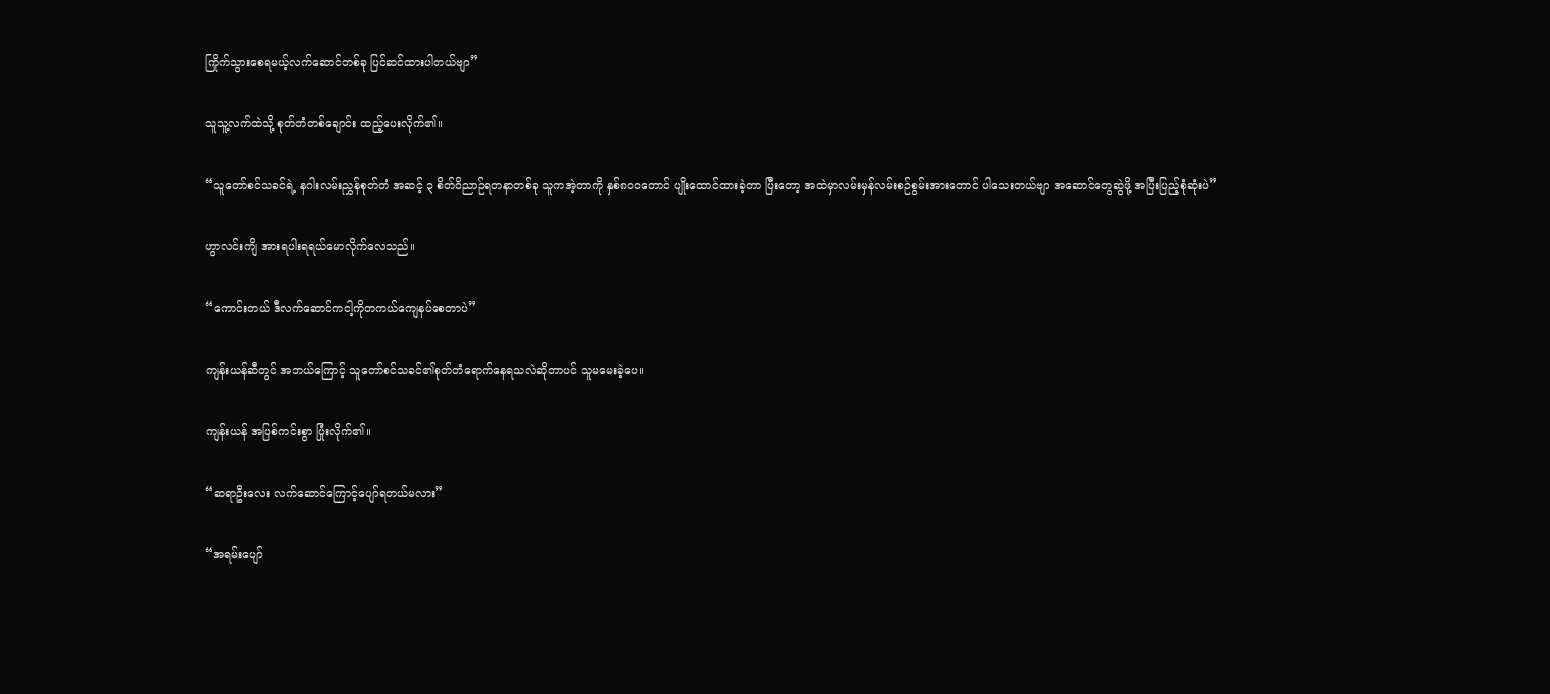ကြိုက်သွားစေရမယ့်လက်ဆောင်တစ်ခု ပြင်ဆင်ထားပါတယ်ဗျာ”

သူသူ့လက်ထဲသို့ စုတ်တံတစ်ချောင်း ထည့်ပေးလိုက်၏။

“သူတော်စင်သခင်ရဲ့ နဂါးလမ်းညွှန်စုတ်တံ အဆင့် ၃ စိတ်ဝိညာဉ်ရတနာတစ်ခု သူကအဲ့တာကို နှစ်၈၀၀တောင် ပျိုးထောင်ထားခဲ့တာ ပြီးတော့ အထဲမှာလမ်းမှန်လမ်းစဉ်စွမ်းအားတောင် ပါသေးတယ်ဗျာ အဆောင်တွေဆွဲဖို့ အပြီးပြည့်စုံဆုံးပဲ”

ဟွာလင်းကျိ အားရပါးရရယ်မောလိုက်လေသည်။

“ကောင်းတယ် ဒီလက်ဆောင်ကငါ့ကိုတကယ်ကျေနပ်စေတာပဲ”

ကျန်းယန်ဆီတွင် အဘယ်ကြောင့် သူတော်စင်သခင်၏စုတ်တံရောက်နေရသလဲဆိုတာပင် သူမမေးခဲ့ပေ။

ကျန်းယန် အပြစ်ကင်းစွာ ပြုံးလိုက်၏။

“ဆရာဦးလေး လက်ဆောင်ကြောင့်ပျော်ရတယ်မလား”

“အရမ်းပျော်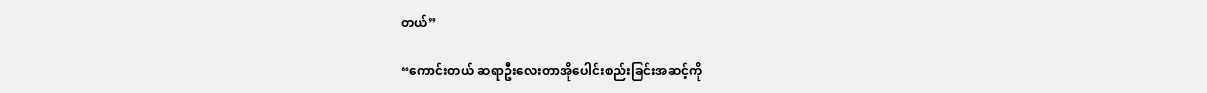တယ်”

“ကောင်းတယ် ဆရာဦးလေးတာအိုပေါင်းစည်းခြင်းအဆင့်ကို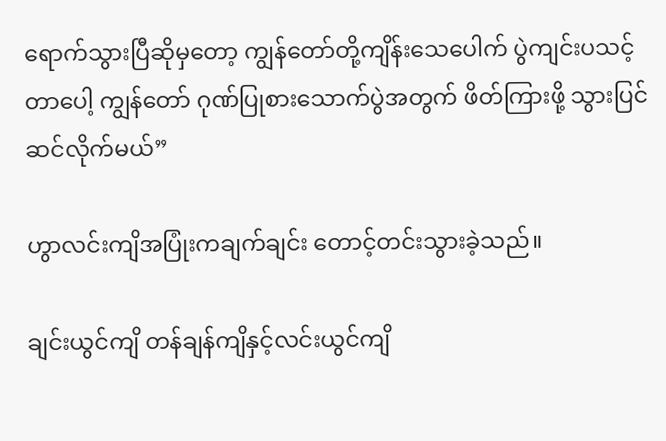ရောက်သွားပြီဆိုမှတော့ ကျွန်တော်တို့ကျိန်းသေပေါက် ပွဲကျင်းပသင့်တာပေါ့ ကျွန်တော် ဂုဏ်ပြုစားသောက်ပွဲအတွက် ဖိတ်ကြားဖို့ သွားပြင်ဆင်လိုက်မယ်”

ဟွာလင်းကျိအပြုံးကချက်ချင်း တောင့်တင်းသွားခဲ့သည်။

ချင်းယွင်ကျိ တန်ချန်ကျိနှင့်လင်းယွင်ကျိ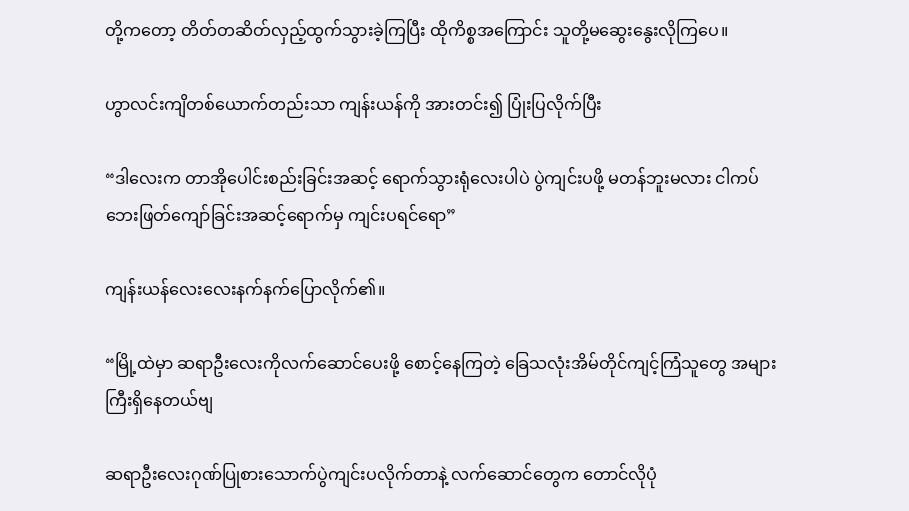တို့ကတော့ တိတ်တဆိတ်လှည့်ထွက်သွားခဲ့ကြပြီး ထိုကိစ္စအကြောင်း သူတို့မဆွေးနွေးလိုကြပေ။

ဟွာလင်းကျိတစ်ယောက်တည်းသာ ကျန်းယန်ကို အားတင်း၍ ပြုံးပြလိုက်ပြီး

“ဒါလေးက တာအိုပေါင်းစည်းခြင်းအဆင့် ရောက်သွားရုံလေးပါပဲ ပွဲကျင်းပဖို့ မတန်ဘူးမလား ငါကပ်ဘေးဖြတ်ကျော်ခြင်းအဆင့်ရောက်မှ ကျင်းပရင်ရော”

ကျန်းယန်လေးလေးနက်နက်ပြောလိုက်၏။

“မြို့ထဲမှာ ဆရာဦးလေးကိုလက်ဆောင်ပေးဖို့ စောင့်နေကြတဲ့ ခြေသလုံးအိမ်တိုင်ကျင့်ကြံသူတွေ အများကြီးရှိနေတယ်ဗျ

ဆရာဦးလေးဂုဏ်ပြုစားသောက်ပွဲကျင်းပလိုက်တာနဲ့ လက်ဆောင်တွေက တောင်လိုပုံ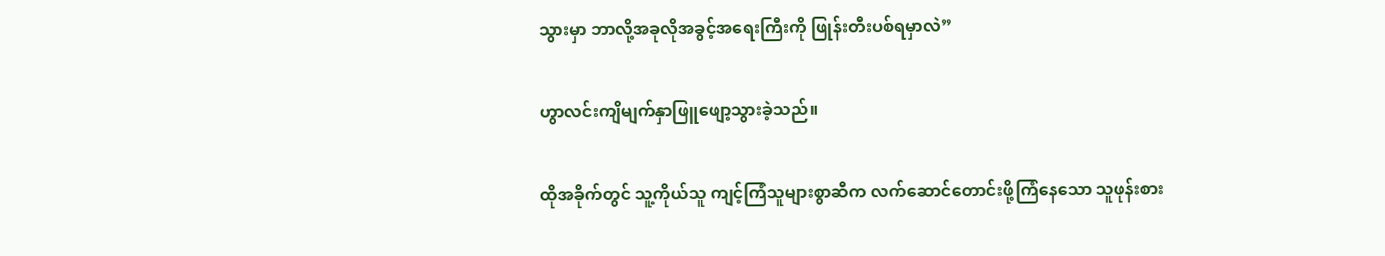သွားမှာ ဘာလို့အခုလိုအခွင့်အရေးကြီးကို ဖြုန်းတီးပစ်ရမှာလဲ”

ဟွာလင်းကျိမျက်နှာ‌ဖြူဖျော့သွားခဲ့သည်။

ထိုအခိုက်တွင် သူ့ကိုယ်သူ ကျင့်ကြံသူများစွာဆီက လက်ဆောင်တောင်းဖို့ကြံနေသော သူဖုန်းစား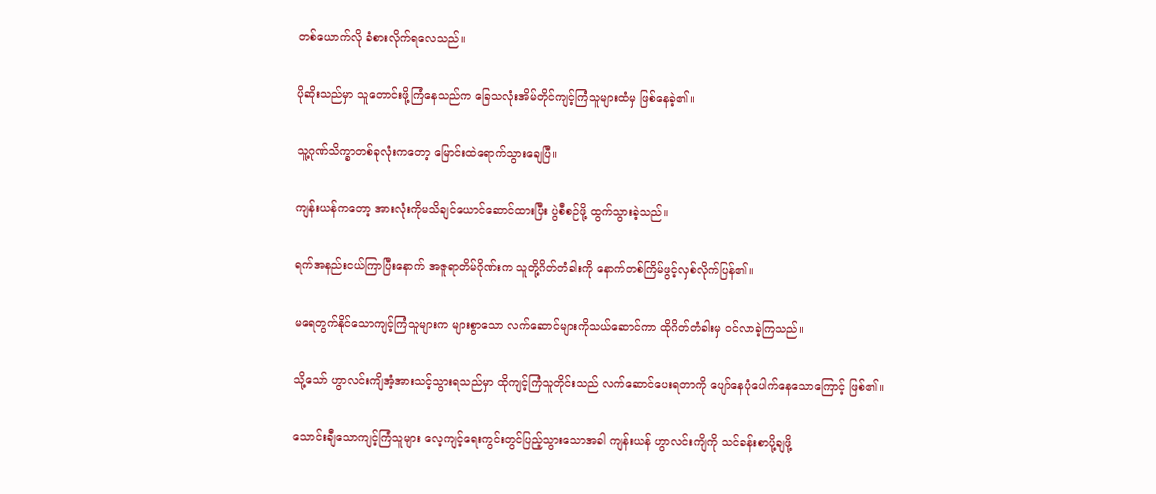တစ်ယောက်လို ခံစားလိုက်ရလေသည်။

ပိုဆိုးသည်မှာ သူတောင်းဖို့ကြံနေသည်က ခြေသလုံးအိမ်တိုင်ကျင့်ကြံသူများထံမှ ဖြစ်နေခဲ့၏။

သူ့ဂုဏ်သိက္ခာတစ်ခုလုံးကတော့ မြောင်းထဲရောက်သွားချေပြီ။

ကျန်းယန်ကတော့ အားလုံးကိုမသိချင်ယောင်ဆောင်ထားပြီး ပွဲစီစဉ်ဖို့ ထွက်သွားခဲ့သည်။

ရက်အနည်းငယ်ကြာပြီးနောက် အဇူရာတိမ်ဂိုဏ်းက သူတို့ဂိတ်တံခါးကို နောက်တစ်ကြိမ်ဖွင့်လှစ်လိုက်ပြန်၏။

မရေတွက်နိုင်သောကျင့်ကြံသူများက များစွာသော လက်ဆောင်များကိုသယ်ဆောင်ကာ ထိုဂိတ်တံခါးမှ ၀င်လာခဲ့ကြသည်။

သို့သော် ဟွာလင်းကျိအံ့အားသင့်သွားရသည်မှာ ထိုကျင့်ကြံသူတိုင်းသည် လက်ဆောင်ပေးရတာကို ပျော်နေပုံပေါက်နေသောကြောင့် ဖြစ်၏။

သောင်းချီသောကျင့်ကြံသူများ လေ့ကျင့်ရေးကွင်းတွင်ပြည့်သွားသောအခါ ကျန်းယန် ဟွာလင်းကျိကို သင်ခန်းစာပို့ချဖို့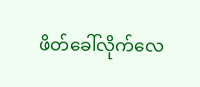ဖိတ်ခေါ်လိုက်လေ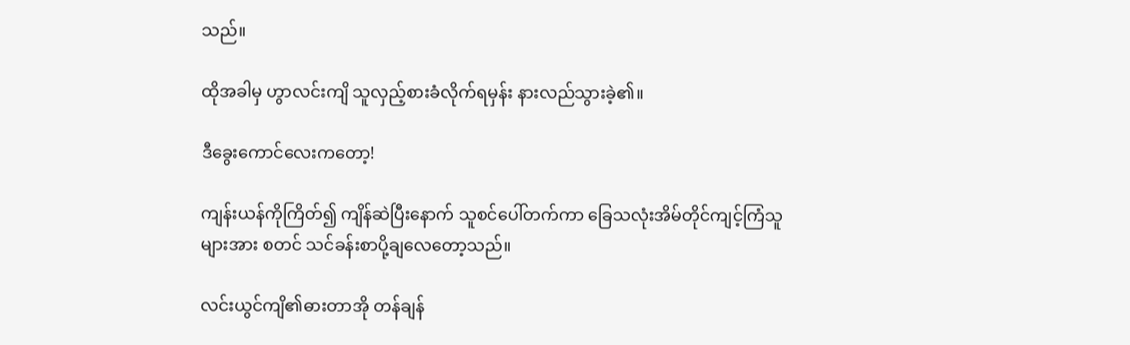သည်။

ထိုအခါမှ ဟွာလင်းကျိ သူလှည့်စားခံလိုက်ရမှန်း နားလည်သွားခဲ့၏။

ဒီခွေးကောင်လေးကတော့!

ကျန်းယန်ကိုကြိတ်၍ ကျိန်ဆဲပြီးနောက် သူစင်ပေါ်တက်ကာ ခြေသလုံးအိမ်တိုင်ကျင့်ကြံသူများအား စတင် သင်ခန်းစာပို့ချလေတော့သည်။

လင်းယွင်ကျိ၏ဓားတာအို တန်ချန်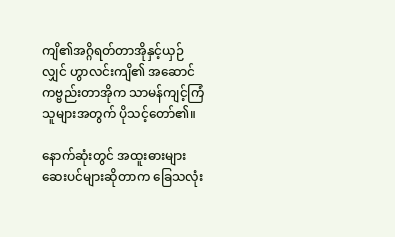ကျိ၏အဂ္ဂိရတ်တာအိုနှင့်ယှဉ်လျှင် ဟွာလင်းကျိ၏ အဆောင်ကဗ္ဗည်းတာအိုက သာမန်ကျင့်ကြံသူများအတွက် ပိုသင့်တော်၏။

နောက်ဆုံးတွင် အထူးဓားများ ဆေးပင်များဆိုတာက ခြေသလုံး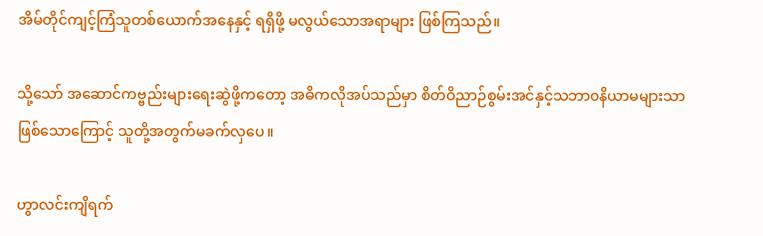အိမ်တိုင်ကျင့်ကြံသူတစ်ယောက်အနေနှင့် ရရှိဖို့ မလွယ်သောအရာများ ဖြစ်ကြသည်။

သို့သော် အဆောင်ကဗ္ဗည်းများရေးဆွဲဖို့ကတော့ အဓိကလိုအပ်သည်မှာ စိတ်ဝိညာဉ်စွမ်းအင်နှင့်သဘာ၀နိယာမများသာ ဖြစ်သောကြောင့် သူတို့အတွက်မခက်လှပေ။

ဟွာလင်းကျိရက်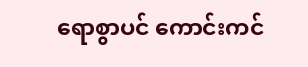ရောစွာပင် ကောင်းကင်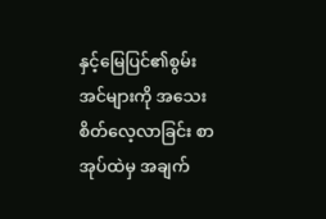နှင့်မြေပြင်၏စွမ်းအင်များကို အသေးစိတ်လေ့လာခြင်း စာအုပ်ထဲမှ အချက်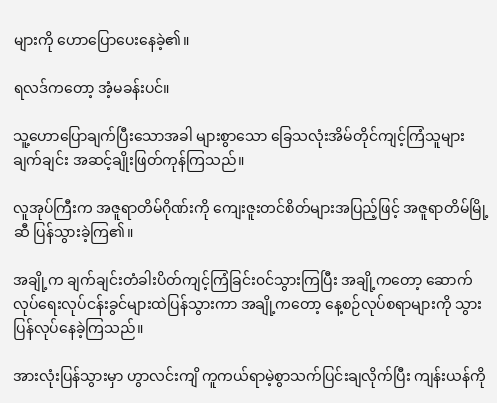များကို ဟောပြောပေးနေခဲ့၏။

ရလဒ်ကတော့ အံ့မခန်းပင်။

သူ့ဟောပြောချက်ပြီးသောအခါ များစွာသော ခြေသလုံးအိမ်တိုင်ကျင့်ကြံသူများ ချက်ချင်း အဆင့်ချိုးဖြတ်ကုန်ကြသည်။

လူအုပ်ကြီးက အဇူရာတိမ်ဂိုဏ်းကို ကျေးဇူးတင်စိတ်များအပြည့်ဖြင့် အဇူရာတိမ်မြို့ဆီ ပြန်သွားခဲ့ကြ၏။

အချို့က ချက်ချင်းတံခါးပိတ်ကျင့်ကြံခြင်း၀င်သွားကြပြီး အချို့ကတော့ ဆောက်လုပ်ရေးလုပ်ငန်းခွင်များထဲပြန်သွားကာ အချို့ကတော့ နေ့စဉ်လုပ်စရာများကို သွားပြန်လုပ်နေခဲ့ကြသည်။

အားလုံးပြန်သွားမှာ ဟွာလင်းကျိ ကူကယ်ရာမဲ့စွာသက်ပြင်းချလိုက်ပြီး ကျန်းယန်ကို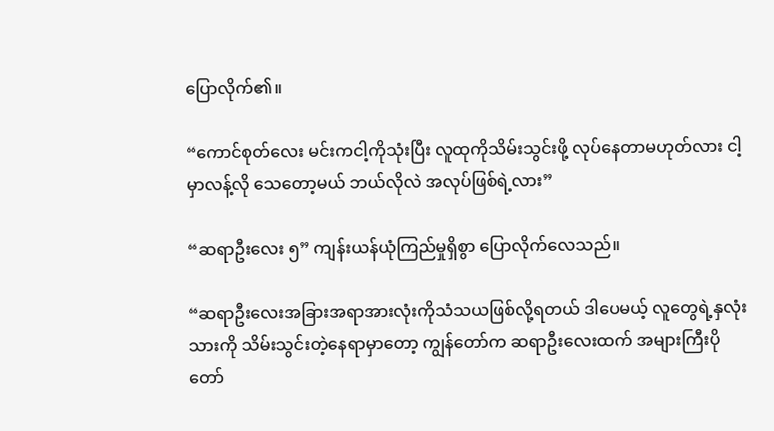ပြောလိုက်၏။

“ကောင်စုတ်လေး မင်းကငါ့ကိုသုံးပြီး လူထုကိုသိမ်းသွင်းဖို့ လုပ်နေတာမဟုတ်လား ငါ့မှာလန့်လို သေတော့မယ် ဘယ်လိုလဲ အလုပ်ဖြစ်ရဲ့လား”

“ဆရာဦးလေး ၅” ကျန်းယန်ယုံကြည်မှုရှိစွာ ပြောလိုက်လေသည်။

“ဆရာဦးလေးအခြားအရာအားလုံးကိုသံသယဖြစ်လို့ရတယ် ဒါပေမယ့် လူတွေရဲ့နှလုံးသားကို သိမ်းသွင်းတဲ့နေရာမှာတော့ ကျွန်တော်က ဆရာဦးလေးထက် အများကြီးပိုတော်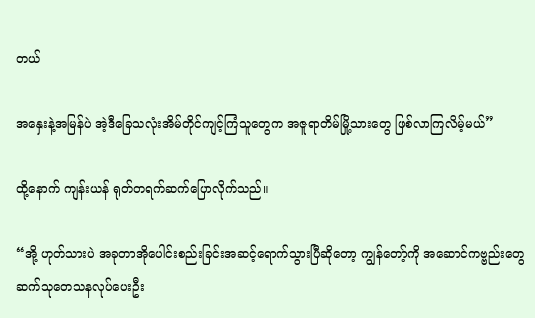တယ်

အနှေးနဲ့အမြန်ပဲ အဲ့ဒီခြေသလုံးအိမ်တိုင်ကျင့်ကြံသူတွေက အဇူရာတိမ်မြို့သားတွေ ဖြစ်လာကြလိမ့်မယ်”

ထို့နောက် ကျန်းယန် ရုတ်တရက်ဆက်ပြောလိုက်သည်။

“အို့ ဟုတ်သားပဲ အခုတာအိုပေါင်းစည်းခြင်းအဆင့်ရောက်သွားပြီဆိုတော့ ကျွန်တော့်ကို အဆောင်ကဗ္ဗည်းတွေ ဆက်သုတေသနလုပ်ပေးဦး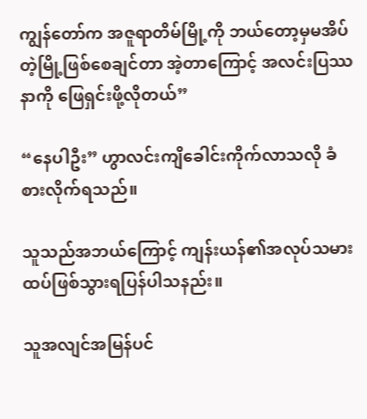ကျွန်တော်က အဇူရာတိမ်မြို့ကို ဘယ်တော့မှမအိပ်တဲ့မြို့ဖြစ်စေချင်တာ အဲ့တာကြောင့် အလင်းပြဿနာကို ဖြေရှင်းဖို့လိုတယ်”

“နေပါဦး” ဟွာလင်းကျိခေါင်းကိုက်လာသလို ခံစားလိုက်ရသည်။

သူသည်အဘယ်ကြောင့် ကျန်းယန်၏အလုပ်သမား ထပ်ဖြစ်သွားရပြန်ပါသနည်း။

သူအလျင်အမြန်ပင်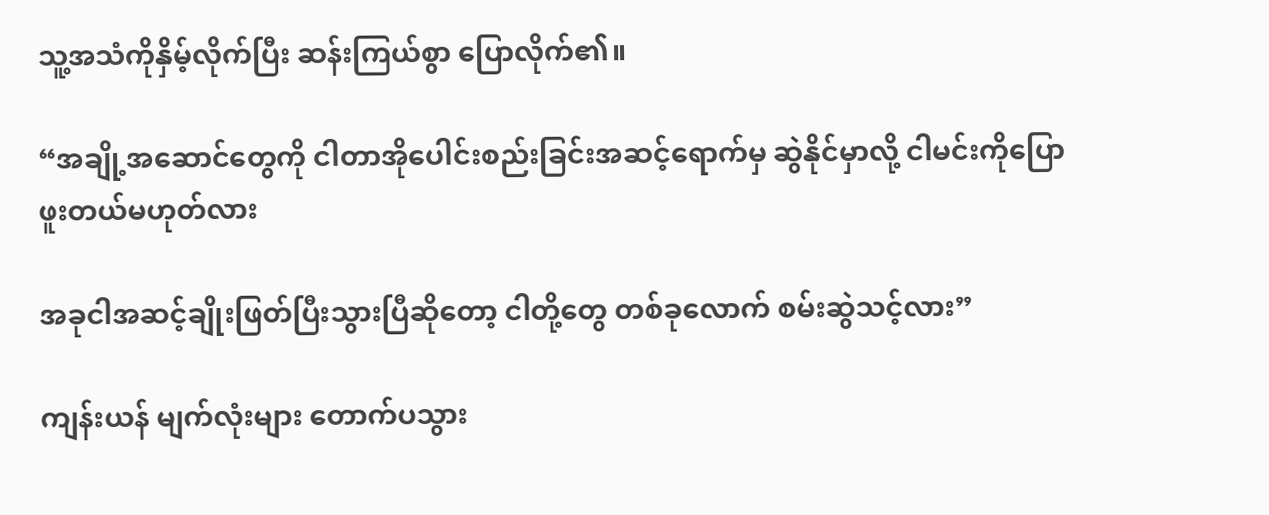သူ့အသံကိုနှိမ့်လိုက်ပြီး ဆန်းကြယ်စွာ ပြောလိုက်၏။

“အချို့အဆောင်တွေကို ငါတာအိုပေါင်းစည်းခြင်းအဆင့်ရောက်မှ ဆွဲနိုင်မှာလို့ ငါမင်းကိုပြောဖူးတယ်မဟုတ်လား

အခုငါအဆင့်ချိုးဖြတ်ပြီးသွားပြီဆိုတော့ ငါတို့တွေ တစ်ခုလောက် စမ်းဆွဲသင့်လား”

ကျန်းယန် မျက်လုံးများ တောက်ပသွား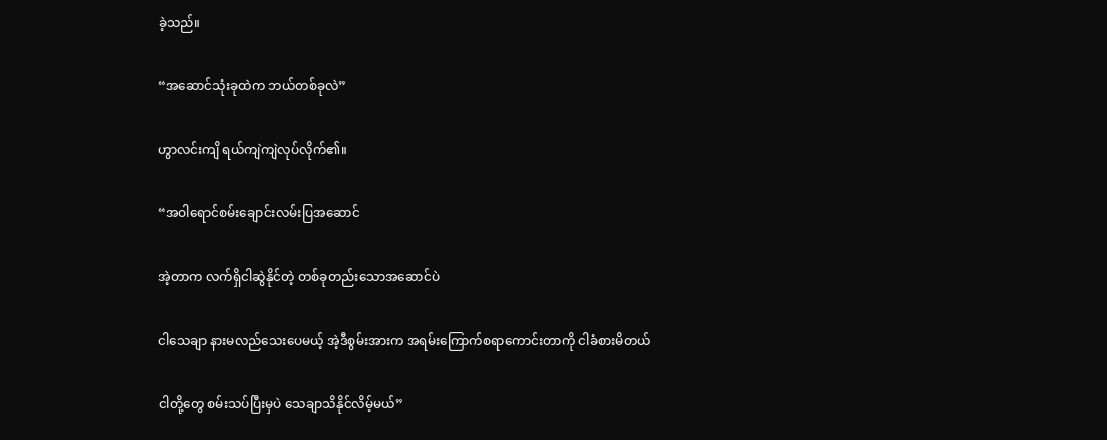ခဲ့သည်။

“အဆောင်သုံးခုထဲက ဘယ်တစ်ခုလဲ”

ဟွာလင်းကျိ ရယ်ကျဲကျဲလုပ်လိုက်၏။

“အဝါရောင်စမ်းချောင်းလမ်းပြအဆောင်

အဲ့တာက လက်ရှိငါဆွဲနိုင်တဲ့ တစ်ခုတည်းသောအဆောင်ပဲ

ငါသေချာ နားမလည်သေးပေမယ့် အဲ့ဒီစွမ်းအားက အရမ်းကြောက်စရာကောင်းတာကို ငါခံစားမိတယ်

ငါတို့တွေ စမ်းသပ်ပြီးမှပဲ သေချာသိနိုင်လိမ့်မယ်”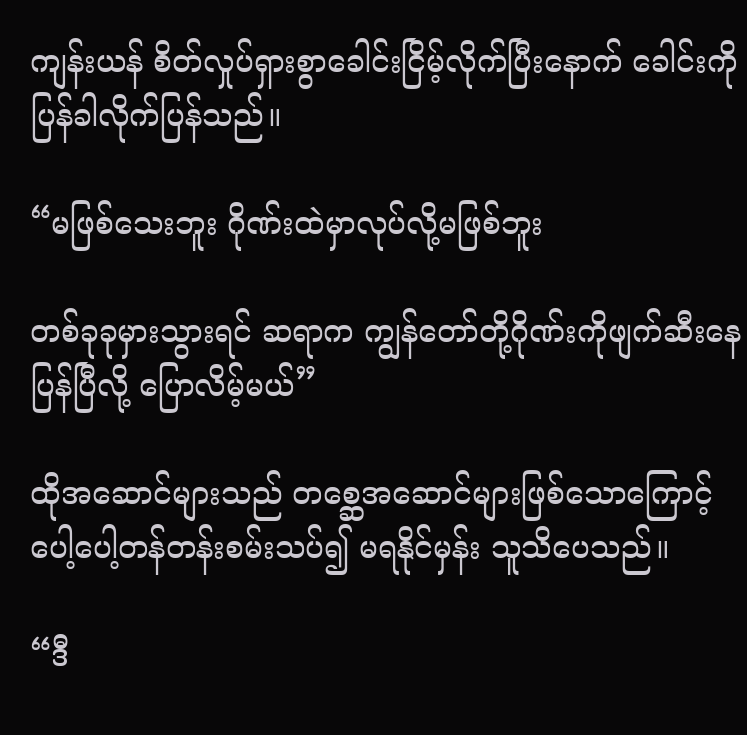ကျန်းယန် စိတ်လှုပ်ရှားစွာခေါင်းငြိမ့်လိုက်ပြီးနောက် ခေါင်းကိုပြန်ခါလိုက်ပြန်သည်။

“မဖြစ်သေးဘူး ဂိုဏ်းထဲမှာလုပ်လို့မဖြစ်ဘူး

တစ်ခုခုမှားသွားရင် ဆရာက ကျွန်တော်တို့ဂိုဏ်းကိုဖျက်ဆီးနေပြန်ပြီလို့ ပြောလိမ့်မယ်”

ထိုအဆောင်များသည် တစ္ဆေအဆောင်များဖြစ်သောကြောင့် ပေါ့ပေါ့တန်တန်းစမ်းသပ်၍ မရနိုင်မှန်း သူသိပေသည်။

“ဒီ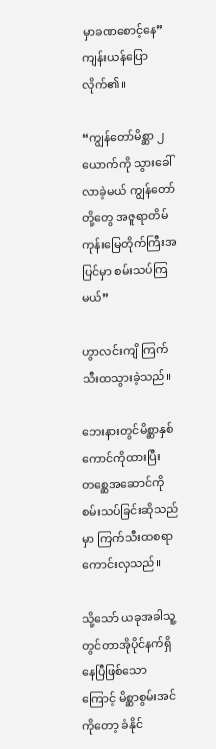မှာခဏစောင့်နေ” ကျန်းယန်ပြောလိုက်၏။

“ကျွန်တော်မိစ္ဆာ ၂ယောက်ကို သွားခေါ်လာခဲ့မယ် ကျွန်တော်တို့တွေ အဇူရာတိမ်ကုန်းမြေတိုက်ကြီးအပြင်မှာ စမ်းသပ်ကြမယ်”

ဟွာလင်းကျိ ကြက်သီးထသွားခဲ့သည်။

ဘေးနားတွင်မိစ္ဆာနှစ်ကောင်ကိုထားပြီး တစ္ဆေအဆောင်ကိုစမ်းသပ်ခြင်းဆိုသည်မှာ ကြက်သီးထစရာကောင်းလှသည်။

သို့သော် ယခုအခါသူ့တွင်တာအိုပိုင်နက်ရှိနေပြီဖြစ်သောကြောင့် မိစ္ဆာစွမ်းအင်ကိုတော့ ခံနိုင်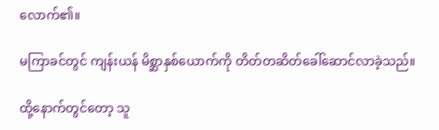လောက်၏။

မကြာခင်တွင် ကျန်းယန် မိစ္ဆာနှစ်ယောက်ကို တိတ်တဆိတ်ခေါ်ဆောင်လာခဲ့သည်။

ထို့နောက်တွင်တော့ သူ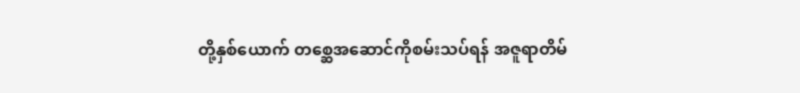တို့နှစ်ယောက် တစ္ဆေအဆောင်ကိုစမ်းသပ်ရန် အဇူရာတိမ်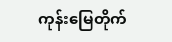ကုန်းမြေတိုက်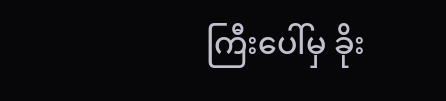ကြီးပေါ်မှ ခိုး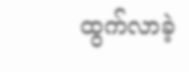ထွက်လာခဲ့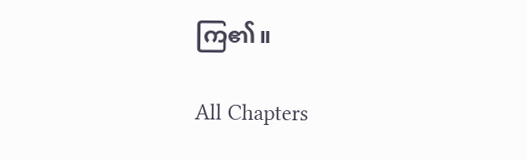ကြ၏။

All Chapters